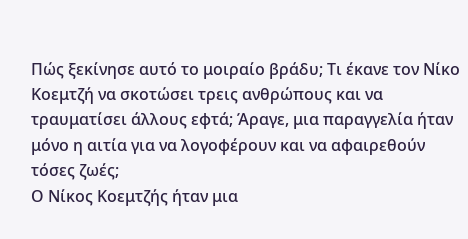Πώς ξεκίνησε αυτό το μοιραίο βράδυ; Τι έκανε τον Νίκο Κοεμτζή να σκοτώσει τρεις ανθρώπους και να τραυματίσει άλλους εφτά; Άραγε, μια παραγγελία ήταν μόνο η αιτία για να λογοφέρουν και να αφαιρεθούν τόσες ζωές;
Ο Νίκος Κοεμτζής ήταν μια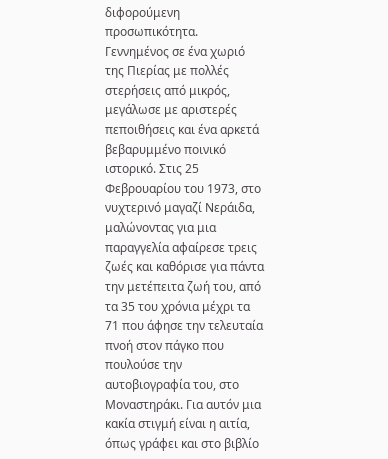διφορούμενη προσωπικότητα. Γεννημένος σε ένα χωριό της Πιερίας με πολλές στερήσεις από μικρός, μεγάλωσε με αριστερές πεποιθήσεις και ένα αρκετά βεβαρυμμένο ποινικό ιστορικό. Στις 25 Φεβρουαρίου του 1973, στο νυχτερινό μαγαζί Νεράιδα, μαλώνοντας για μια παραγγελία αφαίρεσε τρεις ζωές και καθόρισε για πάντα την μετέπειτα ζωή του, από τα 35 του χρόνια μέχρι τα 71 που άφησε την τελευταία πνοή στον πάγκο που πουλούσε την αυτοβιογραφία του, στο Μοναστηράκι. Για αυτόν μια κακία στιγμή είναι η αιτία, όπως γράφει και στο βιβλίο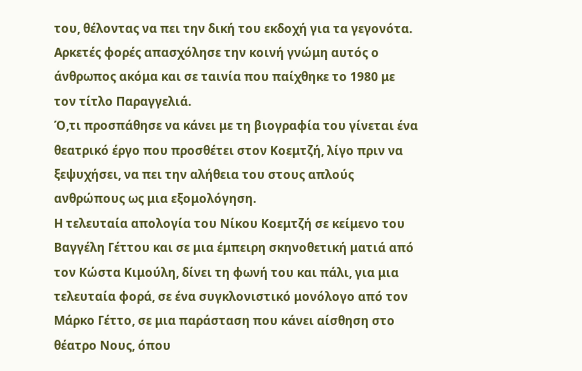του, θέλοντας να πει την δική του εκδοχή για τα γεγονότα.
Αρκετές φορές απασχόλησε την κοινή γνώμη αυτός ο άνθρωπος ακόμα και σε ταινία που παίχθηκε το 1980 με τον τίτλο Παραγγελιά.
Ό,τι προσπάθησε να κάνει με τη βιογραφία του γίνεται ένα θεατρικό έργο που προσθέτει στον Κοεμτζή, λίγο πριν να ξεψυχήσει, να πει την αλήθεια του στους απλούς ανθρώπους ως μια εξομολόγηση.
Η τελευταία απολογία του Νίκου Κοεμτζή σε κείμενο του Βαγγέλη Γέττου και σε μια έμπειρη σκηνοθετική ματιά από τον Κώστα Κιμούλη, δίνει τη φωνή του και πάλι, για μια τελευταία φορά, σε ένα συγκλονιστικό μονόλογο από τον Μάρκο Γέττο, σε μια παράσταση που κάνει αίσθηση στο θέατρο Νους, όπου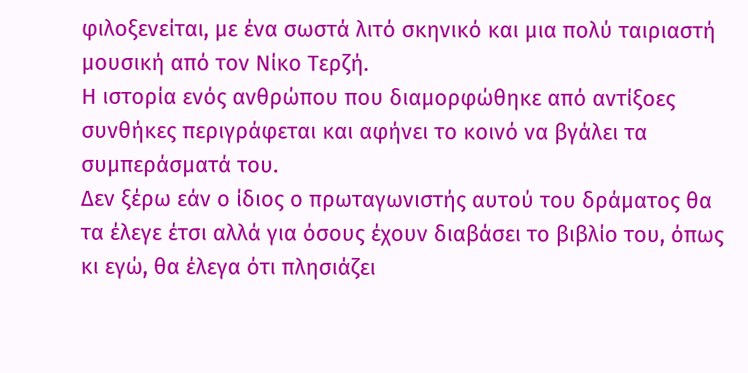φιλοξενείται, με ένα σωστά λιτό σκηνικό και μια πολύ ταιριαστή μουσική από τον Νίκο Τερζή.
Η ιστορία ενός ανθρώπου που διαμορφώθηκε από αντίξοες συνθήκες περιγράφεται και αφήνει το κοινό να βγάλει τα συμπεράσματά του.
Δεν ξέρω εάν ο ίδιος ο πρωταγωνιστής αυτού του δράματος θα τα έλεγε έτσι αλλά για όσους έχουν διαβάσει το βιβλίο του, όπως κι εγώ, θα έλεγα ότι πλησιάζει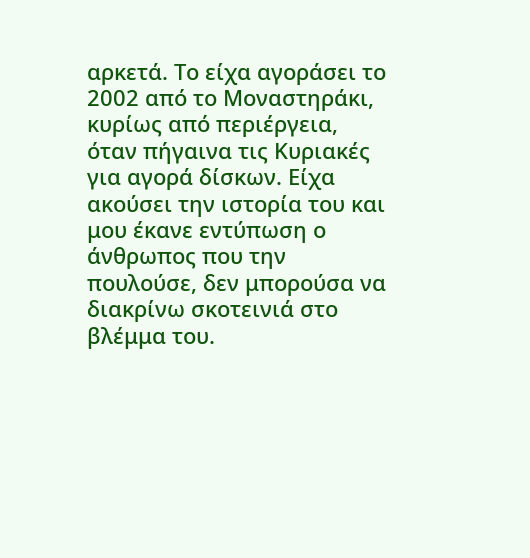αρκετά. Το είχα αγοράσει το 2002 από το Μοναστηράκι, κυρίως από περιέργεια, όταν πήγαινα τις Κυριακές για αγορά δίσκων. Είχα ακούσει την ιστορία του και μου έκανε εντύπωση ο άνθρωπος που την πουλούσε, δεν μπορούσα να διακρίνω σκοτεινιά στο βλέμμα του.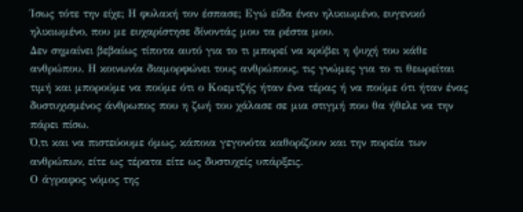Ίσως τότε την είχε; Η φυλακή τον έσπασε; Εγώ είδα έναν ηλικιωμένο, ευγενικό ηλικιωμένο, που με ευχαρίστησε δίνοντάς μου τα ρέστα μου.
Δεν σημαίνει βεβαίως τίποτα αυτό για το τι μπορεί να κρύβει η ψυχή του κάθε ανθρώπου. Η κοινωνία διαμορφώνει τους ανθρώπους, τις γνώμες για το τι θεωρείται τιμή και μπορούμε να πούμε ότι ο Κοεμτζής ήταν ένα τέρας ή να πούμε ότι ήταν ένας δυστυχισμένος άνθρωπος που η ζωή του χάλασε σε μια στιγμή που θα ήθελε να την πάρει πίσω.
Ό,τι και να πιστεύουμε όμως, κάποια γεγονότα καθορίζουν και την πορεία των ανθρώπων, είτε ως τέρατα είτε ως δυστυχείς υπάρξεις.
Ο άγραφος νόμος της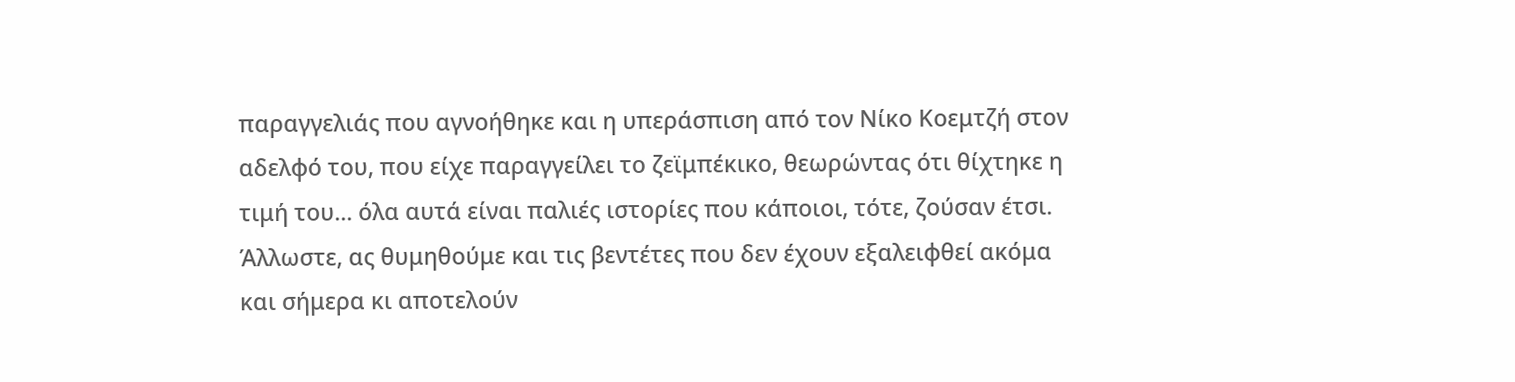παραγγελιάς που αγνοήθηκε και η υπεράσπιση από τον Νίκο Κοεμτζή στον αδελφό του, που είχε παραγγείλει το ζεϊμπέκικο, θεωρώντας ότι θίχτηκε η τιμή του... όλα αυτά είναι παλιές ιστορίες που κάποιοι, τότε, ζούσαν έτσι. Άλλωστε, ας θυμηθούμε και τις βεντέτες που δεν έχουν εξαλειφθεί ακόμα και σήμερα κι αποτελούν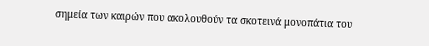σημεία των καιρών που ακολουθούν τα σκοτεινά μονοπάτια του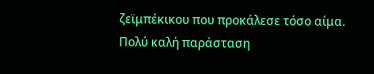ζεϊμπέκικου που προκάλεσε τόσο αίμα.
Πολύ καλή παράσταση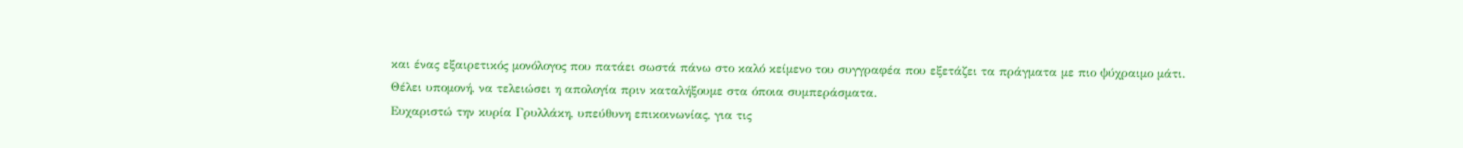και ένας εξαιρετικός μονόλογος που πατάει σωστά πάνω στο καλό κείμενο του συγγραφέα που εξετάζει τα πράγματα με πιο ψύχραιμο μάτι.
Θέλει υπομονή, να τελειώσει η απολογία πριν καταλήξουμε στα όποια συμπεράσματα.
Ευχαριστώ την κυρία Γρυλλάκη, υπεύθυνη επικοινωνίας, για τις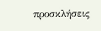προσκλήσεις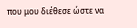που μου διέθεσε ώστε να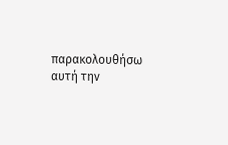παρακολουθήσω αυτή την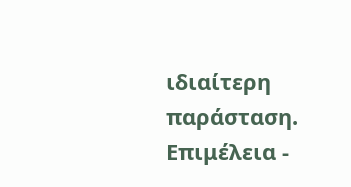ιδιαίτερη παράσταση.
Επιμέλεια -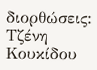διορθώσεις: Τζένη Κουκίδου